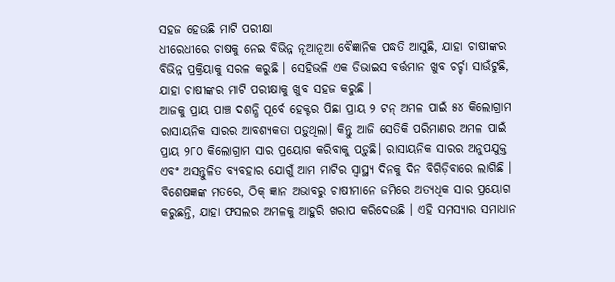ସହଜ ହେଉଛି ମାଟି ପରୀକ୍ଷା
ଧୀରେଧୀରେ ଚାଷକୁ ନେଇ ବିଭିନ୍ନ ନୂଆନୂଆ ବୈଜ୍ଞାନିକ ପଦ୍ଧତି ଆସୁଛି, ଯାହା ଚାଷୀଙ୍କର ବିଭିନ୍ନ ପ୍ରକ୍ରିୟାକୁ ସରଳ କରୁଛି । ସେହିଭଳି ଏକ ଡିଭାଇସ ବର୍ତ୍ତମାନ ଖୁବ ଚର୍ଚ୍ଚା ସାଉଁଟୁଛି, ଯାହା ଚାଷୀଙ୍କର ମାଟି ପରୀକ୍ଷାକୁ ଖୁବ ସହଜ କରୁଛି ।
ଆଜକୁ ପ୍ରାୟ ପାଞ୍ଚ ଦଶନ୍ଧି ପୂର୍ବେ ହେକ୍ଟର ପିଛା ପ୍ରାୟ ୨ ଟନ୍ ଅମଳ ପାଇଁ ୫୪ କିଲୋଗ୍ରାମ ରାସାୟନିକ ସାରର ଆବଶ୍ୟକତା ପଡ଼ୁଥିଲା। କିନ୍ତୁ ଆଜି ସେତିକି ପରିମାଣର ଅମଳ ପାଇଁ ପ୍ରାୟ ୨୮୦ କିଲୋଗ୍ରାମ ସାର ପ୍ରୟୋଗ କରିବାକୁ ପଡ଼ୁଛି। ରାସାୟନିକ ସାରର ଅନୁପଯୁକ୍ତ ଏବଂ ଅସନ୍ତୁଳିତ ବ୍ୟବହାର ଯୋଗୁଁ ଆମ ମାଟିର ସ୍ୱାସ୍ଥ୍ୟ ଦିନକୁ ଦିନ ବିଗିଡ଼ିବାରେ ଲାଗିଛି । ବିଶେଷଜ୍ଞଙ୍କ ମତରେ, ଠିକ୍ ଜ୍ଞାନ ଅଭାବରୁ ଚାଷୀମାନେ ଜମିରେ ଅତ୍ୟଧିକ ସାର ପ୍ରୟୋଗ କରୁଛନ୍ତି, ଯାହା ଫସଲର ଅମଳକୁ ଆହୁରି ଖରାପ କରିଦେଉଛି । ଏହି ସମସ୍ୟାର ସମାଧାନ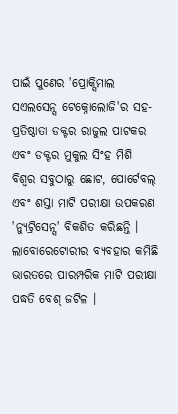ପାଇଁ ପୁଣେର 'ପ୍ରୋକ୍ସିମାଲ ସଏଲସେନ୍ସ ଟେକ୍ନୋଲୋଜି'ର ସହ-ପ୍ରତିଷ୍ଠାତା ଡକ୍ଟର ରାଜୁଲ ପାଟକର ଏବଂ ଡକ୍ଟର ମୁକୁଲ ସିଂହ ମିଶି ବିଶ୍ୱର ସବୁଠାରୁ ଛୋଟ, ପୋର୍ଟେବଲ୍ ଏବଂ ଶସ୍ତା ମାଟି ପରୀକ୍ଷା ଉପକରଣ 'ନ୍ୟୁଟ୍ରିସେନ୍ସ' ବିକଶିତ କରିଛନ୍ତି ।
ଲାବୋରେଟୋରୀର ବ୍ୟବହାର କମିଛି
ଭାରତରେ ପାରମ୍ପରିକ ମାଟି ପରୀକ୍ଷା ପଦ୍ଧତି ବେଶ୍ ଜଟିଳ ।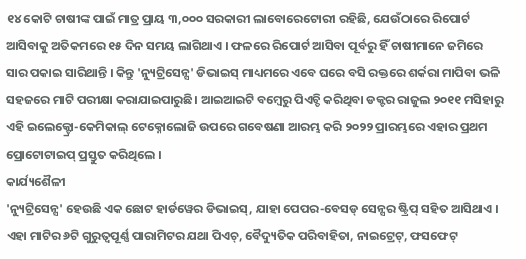୧୪ କୋଟି ଚାଷୀଙ୍କ ପାଇଁ ମାତ୍ର ପ୍ରାୟ ୩,୦୦୦ ସରକାରୀ ଲାବୋରେଟୋରୀ ରହିଛି, ଯେଉଁଠାରେ ରିପୋର୍ଟ ଆସିବାକୁ ଅତିକମରେ ୧୫ ଦିନ ସମୟ ଲାଗିଥାଏ । ଫଳରେ ରିପୋର୍ଟ ଆସିବା ପୂର୍ବରୁ ହିଁ ଚାଷୀମାନେ ଜମିରେ ସାର ପକାଇ ସାରିଥାନ୍ତି । କିନ୍ତୁ 'ନ୍ୟୁଟ୍ରିସେନ୍ସ' ଡିଭାଇସ୍ ମାଧ୍ୟମରେ ଏବେ ଘରେ ବସି ରକ୍ତରେ ଶର୍କରା ମାପିବା ଭଳି ସହଜରେ ମାଟି ପରୀକ୍ଷା କରାଯାଇପାରୁଛି। ଆଇଆଇଟି ବମ୍ବେରୁ ପିଏଚ୍ଡି କରିଥିବା ଡକ୍ଟର ରାଜୁଲ ୨୦୧୧ ମସିହାରୁ ଏହି ଇଲେକ୍ଟ୍ରୋ-କେମିକାଲ୍ ଟେକ୍ନୋଲୋଜି ଉପରେ ଗବେଷଣା ଆରମ୍ଭ କରି ୨୦୨୨ ପ୍ରାରମ୍ଭରେ ଏହାର ପ୍ରଥମ ପ୍ରୋଟୋଟାଇପ୍ ପ୍ରସ୍ତୁତ କରିଥିଲେ ।
କାର୍ଯ୍ୟଶୈଳୀ
'ନ୍ୟୁଟ୍ରିସେନ୍ସ' ହେଉଛି ଏକ ଛୋଟ ହାର୍ଡୱେର ଡିଭାଇସ୍, ଯାହା ପେପର-ବେସଡ୍ ସେନ୍ସର ଷ୍ଟ୍ରିପ୍ ସହିତ ଆସିଥାଏ । ଏହା ମାଟିର ୬ଟି ଗୁରୁତ୍ୱପୂର୍ଣ୍ଣ ପାରାମିଟର ଯଥା ପିଏଚ୍, ବୈଦ୍ୟୁତିକ ପରିବାହିତା, ନାଇଟ୍ରେଟ୍, ଫସଫେଟ୍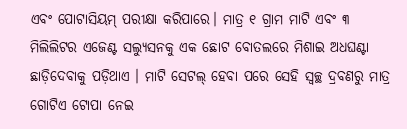ଏବଂ ପୋଟାସିୟମ୍ ପରୀକ୍ଷା କରିପାରେ। ମାତ୍ର ୧ ଗ୍ରାମ ମାଟି ଏବଂ ୩ ମିଲିଲିଟର ଏଜେଣ୍ଟ ସଲ୍ୟୁସନକୁ ଏକ ଛୋଟ ବୋତଲରେ ମିଶାଇ ଅଧଘଣ୍ଟା ଛାଡ଼ିଦେବାକୁ ପଡ଼ିଥାଏ । ମାଟି ସେଟଲ୍ ହେବା ପରେ ସେହି ସ୍ୱଚ୍ଛ ଦ୍ରବଣରୁ ମାତ୍ର ଗୋଟିଏ ଟୋପା ନେଇ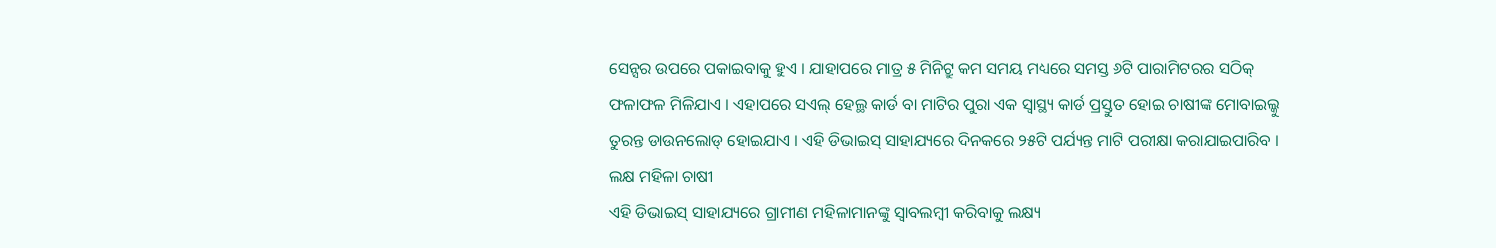ସେନ୍ସର ଉପରେ ପକାଇବାକୁ ହୁଏ । ଯାହାପରେ ମାତ୍ର ୫ ମିନିଟ୍ରୁ କମ ସମୟ ମଧ୍ୟରେ ସମସ୍ତ ୬ଟି ପାରାମିଟରର ସଠିକ୍ ଫଳାଫଳ ମିଳିଯାଏ । ଏହାପରେ ସଏଲ୍ ହେଲ୍ଥ କାର୍ଡ ବା ମାଟିର ପୁରା ଏକ ସ୍ବାସ୍ଥ୍ୟ କାର୍ଡ ପ୍ରସ୍ତୁତ ହୋଇ ଚାଷୀଙ୍କ ମୋବାଇଲ୍କୁ ତୁରନ୍ତ ଡାଉନଲୋଡ୍ ହୋଇଯାଏ । ଏହି ଡିଭାଇସ୍ ସାହାଯ୍ୟରେ ଦିନକରେ ୨୫ଟି ପର୍ଯ୍ୟନ୍ତ ମାଟି ପରୀକ୍ଷା କରାଯାଇପାରିବ ।
ଲକ୍ଷ ମହିଳା ଚାଷୀ
ଏହି ଡିଭାଇସ୍ ସାହାଯ୍ୟରେ ଗ୍ରାମୀଣ ମହିଳାମାନଙ୍କୁ ସ୍ୱାବଲମ୍ବୀ କରିବାକୁ ଲକ୍ଷ୍ୟ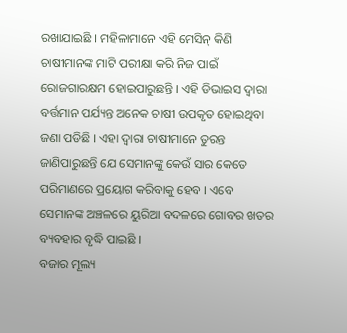ରଖାଯାଇଛି । ମହିଳାମାନେ ଏହି ମେସିନ୍ କିଣି ଚାଷୀମାନଙ୍କ ମାଟି ପରୀକ୍ଷା କରି ନିଜ ପାଇଁ ରୋଜଗାରକ୍ଷମ ହୋଇପାରୁଛନ୍ତି । ଏହି ଡିଭାଇସ ଦ୍ବାରା ବର୍ତ୍ତମାନ ପର୍ଯ୍ୟନ୍ତ ଅନେକ ଚାଷୀ ଉପକୃତ ହୋଇଥିବା ଜଣା ପଡିଛି । ଏହା ଦ୍ୱାରା ଚାଷୀମାନେ ତୁରନ୍ତ ଜାଣିପାରୁଛନ୍ତି ଯେ ସେମାନଙ୍କୁ କେଉଁ ସାର କେତେ ପରିମାଣରେ ପ୍ରୟୋଗ କରିବାକୁ ହେବ । ଏବେ ସେମାନଙ୍କ ଅଞ୍ଚଳରେ ୟୁରିଆ ବଦଳରେ ଗୋବର ଖତର ବ୍ୟବହାର ବୃଦ୍ଧି ପାଇଛି ।
ବଜାର ମୂଲ୍ୟ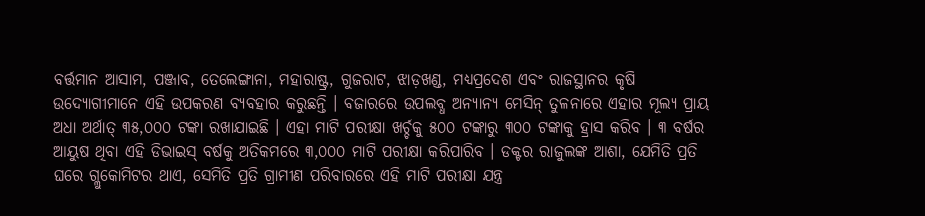ବର୍ତ୍ତମାନ ଆସାମ, ପଞ୍ଜାବ, ତେଲେଙ୍ଗାନା, ମହାରାଷ୍ଟ୍ର, ଗୁଜରାଟ, ଝାଡ଼ଖଣ୍ଡ, ମଧ୍ୟପ୍ରଦେଶ ଏବଂ ରାଜସ୍ଥାନର କୃଷି ଉଦ୍ୟୋଗୀମାନେ ଏହି ଉପକରଣ ବ୍ୟବହାର କରୁଛନ୍ତି । ବଜାରରେ ଉପଲବ୍ଧ ଅନ୍ୟାନ୍ୟ ମେସିନ୍ ତୁଳନାରେ ଏହାର ମୂଲ୍ୟ ପ୍ରାୟ ଅଧା ଅର୍ଥାତ୍ ୩୫,୦୦୦ ଟଙ୍କା ରଖାଯାଇଛି । ଏହା ମାଟି ପରୀକ୍ଷା ଖର୍ଚ୍ଚକୁ ୫୦୦ ଟଙ୍କାରୁ ୩୦୦ ଟଙ୍କାକୁ ହ୍ରାସ କରିବ । ୩ ବର୍ଷର ଆୟୁଷ ଥିବା ଏହି ଡିଭାଇସ୍ ବର୍ଷକୁ ଅତିକମରେ ୩,୦୦୦ ମାଟି ପରୀକ୍ଷା କରିପାରିବ । ଡକ୍ଟର ରାଜୁଲଙ୍କ ଆଶା, ଯେମିତି ପ୍ରତି ଘରେ ଗ୍ଲୁକୋମିଟର ଥାଏ, ସେମିତି ପ୍ରତି ଗ୍ରାମୀଣ ପରିବାରରେ ଏହି ମାଟି ପରୀକ୍ଷା ଯନ୍ତ୍ର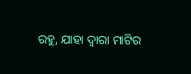ରହୁ, ଯାହା ଦ୍ୱାରା ମାଟିର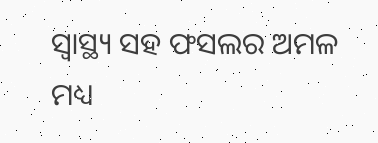ସ୍ୱାସ୍ଥ୍ୟ ସହ ଫସଲର ଅମଳ ମଧ୍ୟ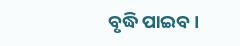ବୃଦ୍ଧି ପାଇବ ।